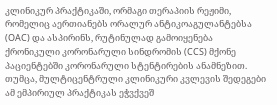კლინიკურ პრაქტიკაში, ორმაგი თერაპიის რეჟიმი, რომელიც აერთიანებს ორალურ ანტიკოაგულანტებსა (OAC) და ასპირინს, რუტინულად გამოიყენება ქრონიკული კორონარული სინდრომის (CCS) მქონე პაციენტებში კორონარული სტენტირების ანამნეზით. თუმცა, მულტიცენტრული კლინიკური კვლევის შედეგები ამ ემპირიულ პრაქტიკას ეჭვქვეშ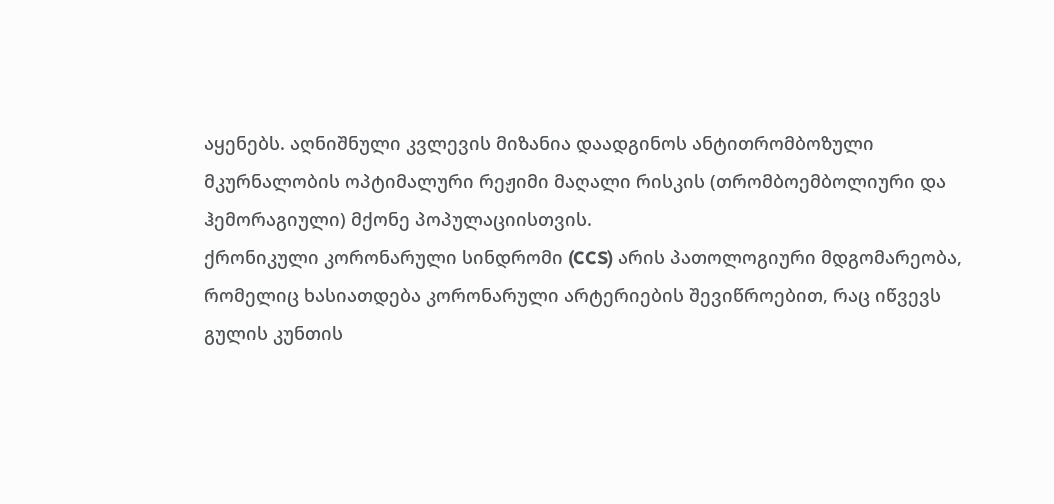აყენებს. აღნიშნული კვლევის მიზანია დაადგინოს ანტითრომბოზული მკურნალობის ოპტიმალური რეჟიმი მაღალი რისკის (თრომბოემბოლიური და ჰემორაგიული) მქონე პოპულაციისთვის.
ქრონიკული კორონარული სინდრომი (CCS) არის პათოლოგიური მდგომარეობა, რომელიც ხასიათდება კორონარული არტერიების შევიწროებით, რაც იწვევს გულის კუნთის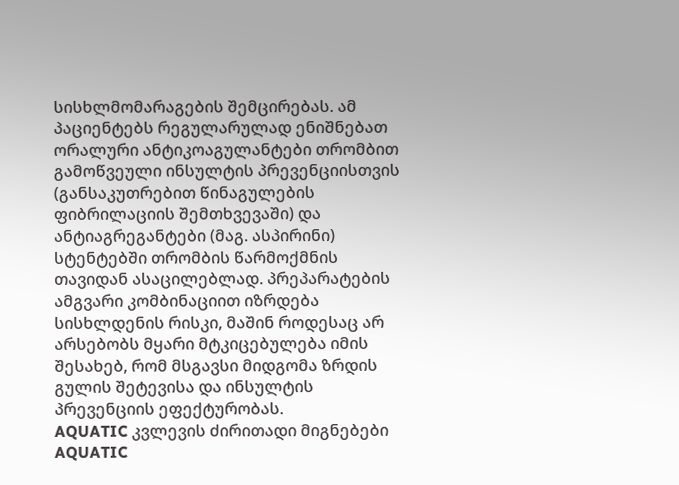სისხლმომარაგების შემცირებას. ამ პაციენტებს რეგულარულად ენიშნებათ ორალური ანტიკოაგულანტები თრომბით გამოწვეული ინსულტის პრევენციისთვის (განსაკუთრებით წინაგულების ფიბრილაციის შემთხვევაში) და ანტიაგრეგანტები (მაგ. ასპირინი) სტენტებში თრომბის წარმოქმნის თავიდან ასაცილებლად. პრეპარატების ამგვარი კომბინაციით იზრდება სისხლდენის რისკი, მაშინ როდესაც არ არსებობს მყარი მტკიცებულება იმის შესახებ, რომ მსგავსი მიდგომა ზრდის გულის შეტევისა და ინსულტის პრევენციის ეფექტურობას.
AQUATIC კვლევის ძირითადი მიგნებები
AQUATIC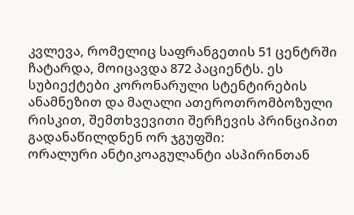კვლევა, რომელიც საფრანგეთის 51 ცენტრში ჩატარდა, მოიცავდა 872 პაციენტს. ეს სუბიექტები კორონარული სტენტირების ანამნეზით და მაღალი ათეროთრომბოზული რისკით, შემთხვევითი შერჩევის პრინციპით გადანაწილდნენ ორ ჯგუფში:
ორალური ანტიკოაგულანტი ასპირინთან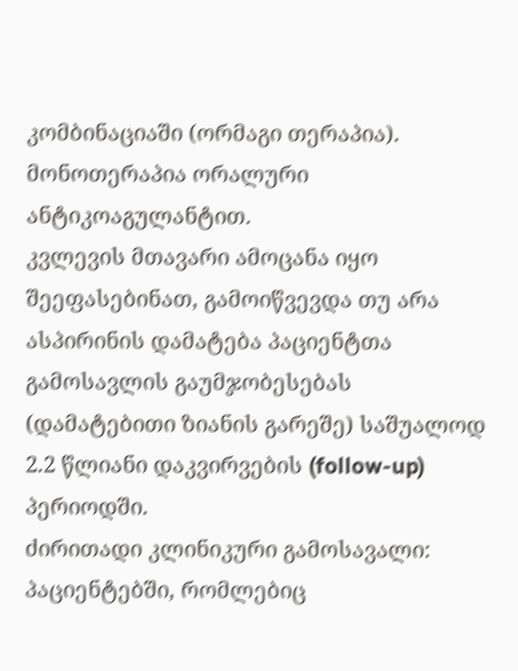კომბინაციაში (ორმაგი თერაპია).
მონოთერაპია ორალური ანტიკოაგულანტით.
კვლევის მთავარი ამოცანა იყო შეეფასებინათ, გამოიწვევდა თუ არა ასპირინის დამატება პაციენტთა გამოსავლის გაუმჯობესებას (დამატებითი ზიანის გარეშე) საშუალოდ 2.2 წლიანი დაკვირვების (follow-up) პერიოდში.
ძირითადი კლინიკური გამოსავალი: პაციენტებში, რომლებიც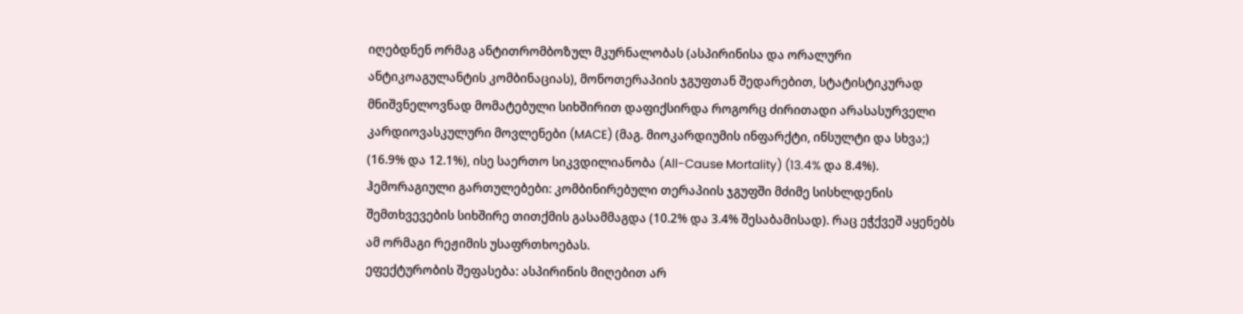იღებდნენ ორმაგ ანტითრომბოზულ მკურნალობას (ასპირინისა და ორალური ანტიკოაგულანტის კომბინაციას), მონოთერაპიის ჯგუფთან შედარებით, სტატისტიკურად მნიშვნელოვნად მომატებული სიხშირით დაფიქსირდა როგორც ძირითადი არასასურველი კარდიოვასკულური მოვლენები (MACE) (მაგ. მიოკარდიუმის ინფარქტი, ინსულტი და სხვა;) (16.9% და 12.1%), ისე საერთო სიკვდილიანობა (All-Cause Mortality) (13.4% და 8.4%).
ჰემორაგიული გართულებები: კომბინირებული თერაპიის ჯგუფში მძიმე სისხლდენის შემთხვევების სიხშირე თითქმის გასამმაგდა (10.2% და 3.4% შესაბამისად). რაც ეჭქვეშ აყენებს ამ ორმაგი რეჟიმის უსაფრთხოებას.
ეფექტურობის შეფასება: ასპირინის მიღებით არ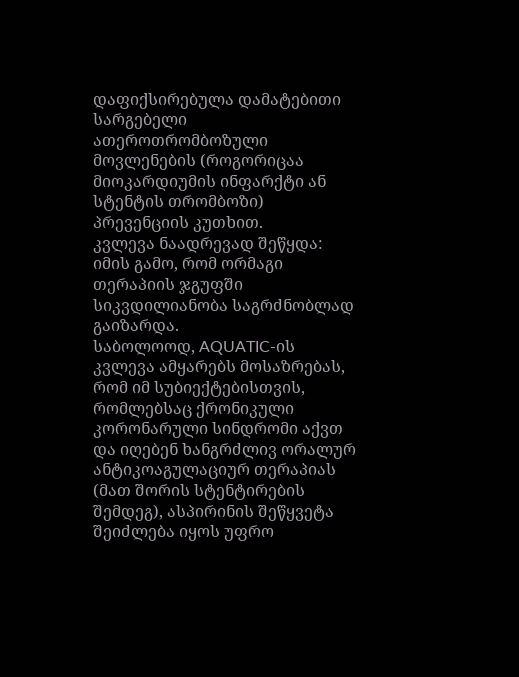დაფიქსირებულა დამატებითი სარგებელი ათეროთრომბოზული მოვლენების (როგორიცაა მიოკარდიუმის ინფარქტი ან სტენტის თრომბოზი) პრევენციის კუთხით.
კვლევა ნაადრევად შეწყდა: იმის გამო, რომ ორმაგი თერაპიის ჯგუფში სიკვდილიანობა საგრძნობლად გაიზარდა.
საბოლოოდ, AQUATIC-ის კვლევა ამყარებს მოსაზრებას, რომ იმ სუბიექტებისთვის, რომლებსაც ქრონიკული კორონარული სინდრომი აქვთ და იღებენ ხანგრძლივ ორალურ ანტიკოაგულაციურ თერაპიას (მათ შორის სტენტირების შემდეგ), ასპირინის შეწყვეტა შეიძლება იყოს უფრო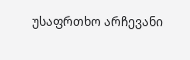უსაფრთხო არჩევანი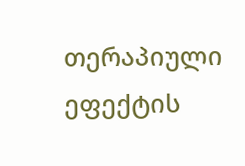თერაპიული ეფექტის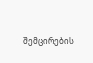შემცირების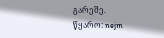გარეშე.
წყარო: nejm